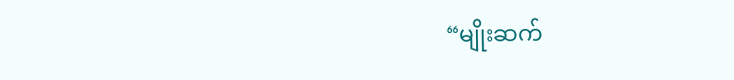“မျိုးဆက်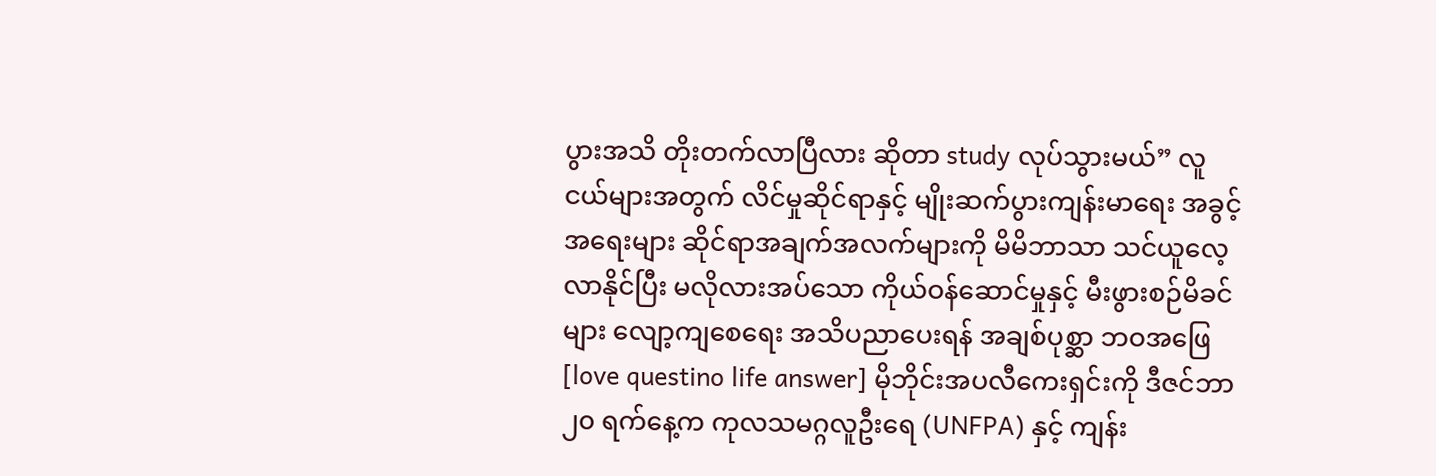ပွားအသိ တိုးတက်လာပြီလား ဆိုတာ study လုပ်သွားမယ်” လူငယ်များအတွက် လိင်မှုဆိုင်ရာနှင့် မျိုးဆက်ပွားကျန်းမာရေး အခွင့်အရေးများ ဆိုင်ရာအချက်အလက်များကို မိမိဘာသာ သင်ယူလေ့လာနိုင်ပြီး မလိုလားအပ်သော ကိုယ်ဝန်ဆောင်မှုနှင့် မီးဖွားစဉ်မိခင်များ လျော့ကျစေရေး အသိပညာပေးရန် အချစ်ပုစ္ဆာ ဘဝအဖြေ [love questino life answer] မိုဘိုင်းအပလီကေးရှင်းကို ဒီဇင်ဘာ ၂၀ ရက်နေ့က ကုလသမဂ္ဂလူဦးရေ (UNFPA) နှင့် ကျန်း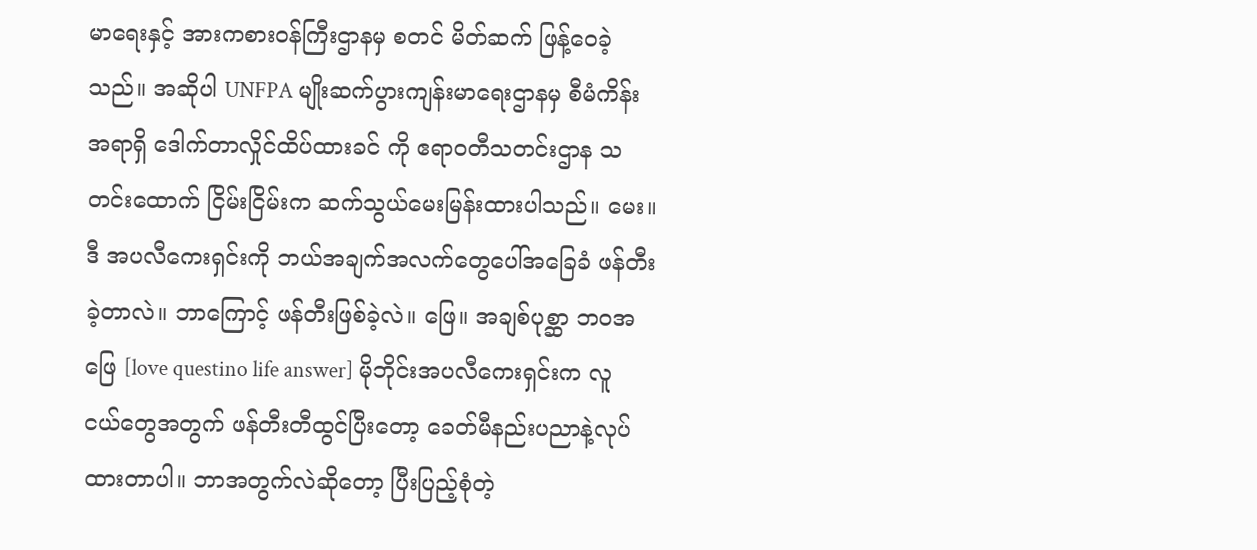မာရေးနှင့် အားကစားဝန်ကြီးဌာနမှ စတင် မိတ်ဆက် ဖြန့်ဝေခဲ့သည်။ အဆိုပါ UNFPA မျိုးဆက်ပွားကျန်းမာရေးဌာနမှ စီမံကိန်းအရာရှိ ဒေါက်တာလှိုင်ထိပ်ထားခင် ကို ဧရာဝတီသတင်းဌာန သတင်းထောက် ငြိမ်းငြိမ်းက ဆက်သွယ်မေးမြန်းထားပါသည်။ မေး။ ဒီ အပလီကေးရှင်းကို ဘယ်အချက်အလက်တွေပေါ်အခြေခံ ဖန်တီးခဲ့တာလဲ။ ဘာကြောင့် ဖန်တီးဖြစ်ခဲ့လဲ။ ဖြေ။ အချစ်ပုစ္ဆာ ဘဝအဖြေ [love questino life answer] မိုဘိုင်းအပလီကေးရှင်းက လူငယ်တွေအတွက် ဖန်တီးတီထွင်ပြီးတော့ ခေတ်မီနည်းပညာနဲ့လုပ်ထားတာပါ။ ဘာအတွက်လဲဆိုတော့ ပြီးပြည့်စုံတဲ့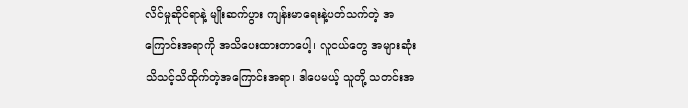လိင်မှုဆိုင်ရာနဲ့ မျိုးဆက်ပွား ကျန်းမာရေးနဲ့ပတ်သက်တဲ့ အကြောင်းအရာကို အသိပေးထားတာပေါ့၊ လူငယ်တွေ အများဆုံး သိသင့်သိထိုက်တဲ့အကြောင်းအရာ၊ ဒါပေမယ့် သူတို့ သတင်းအ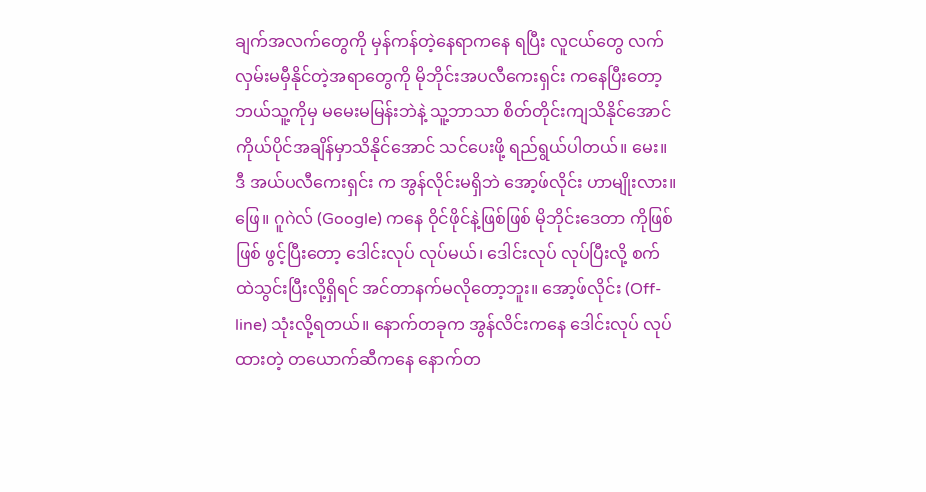ချက်အလက်တွေကို မှန်ကန်တဲ့နေရာကနေ ရပြီး လူငယ်တွေ လက်လှမ်းမမှီနိုင်တဲ့အရာတွေကို မိုဘိုင်းအပလီကေးရှင်း ကနေပြီးတော့ ဘယ်သူ့ကိုမှ မမေးမမြန်းဘဲနဲ့ သူ့ဘာသာ စိတ်တိုင်းကျသိနိုင်အောင် ကိုယ်ပိုင်အချိန်မှာသိနိုင်အောင် သင်ပေးဖို့ ရည်ရွယ်ပါတယ်။ မေး။ ဒီ အယ်ပလီကေးရှင်း က အွန်လိုင်းမရှိဘဲ အော့ဖ်လိုင်း ဟာမျိုးလား။ ဖြေ။ ဂူဂဲလ် (Google) ကနေ ဝိုင်ဖိုင်နဲ့ဖြစ်ဖြစ် မိုဘိုင်းဒေတာ ကိုဖြစ်ဖြစ် ဖွင့်ပြီးတော့ ဒေါင်းလုပ် လုပ်မယ်၊ ဒေါင်းလုပ် လုပ်ပြီးလို့ စက်ထဲသွင်းပြီးလို့ရှိရင် အင်တာနက်မလိုတော့ဘူး။ အော့ဖ်လိုင်း (Off-line) သုံးလို့ရတယ်။ နောက်တခုက အွန်လိင်းကနေ ဒေါင်းလုပ် လုပ်ထားတဲ့ တယောက်ဆီကနေ နောက်တ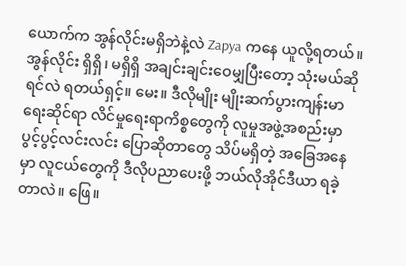ယောက်က အွန်လိုင်းမရှိဘဲနဲ့လဲ Zapya ကနေ ယူလို့ရတယ်။ အွန်လိုင်း ရှိရှိ၊ မရှိရှိ အချင်းချင်းဝေမျှပြီးတော့ သုံးမယ်ဆိုရင်လဲ ရတယ်ရှင့်။ မေး။ ဒီလိုမျိုး မျိုးဆက်ပွားကျန်းမာရေးဆိုင်ရာ လိင်မှုရေးရာကိစ္စတွေကို လူမှုအဖွဲ့အစည်းမှာ ပွင့်ပွင့်လင်းလင်း ပြောဆိုတာတွေ သိပ်မရှိတဲ့ အခြေအနေမှာ လူငယ်တွေကို ဒီလိုပညာပေးဖို့ ဘယ်လိုအိုင်ဒီယာ ရခဲ့တာလဲ။ ဖြေ။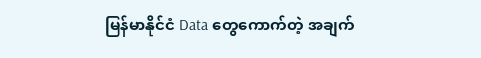မြန်မာနိုင်ငံ Data တွေကောက်တဲ့ အချက်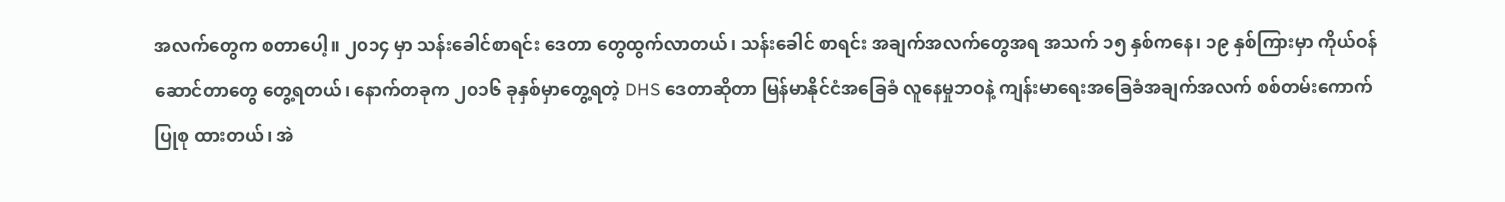အလက်တွေက စတာပေါ့။ ၂၀၁၄ မှာ သန်းခေါင်စာရင်း ဒေတာ တွေထွက်လာတယ်၊ သန်းခေါင် စာရင်း အချက်အလက်တွေအရ အသက် ၁၅ နှစ်ကနေ၊ ၁၉ နှစ်ကြားမှာ ကိုယ်ဝန်ဆောင်တာတွေ တွေ့ရတယ်၊ နောက်တခုက ၂၀၁၆ ခုနှစ်မှာတွေ့ရတဲ့ DHS ဒေတာဆိုတာ မြန်မာနိုင်ငံအခြေခံ လူနေမှုဘဝနဲ့ ကျန်းမာရေးအခြေခံအချက်အလက် စစ်တမ်းကောက်ပြုစု ထားတယ်၊ အဲ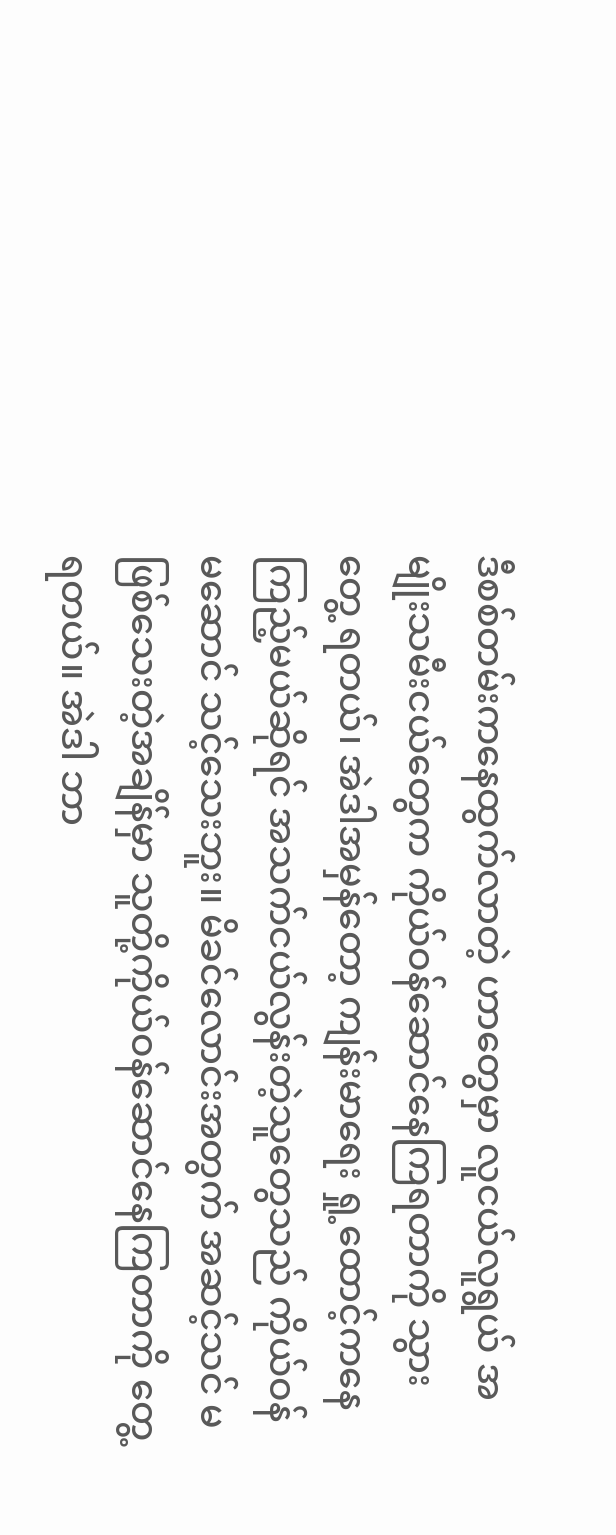ဒီစစ်တမ်းကနေထွက်လာတဲ့ ဟာတွေမှာ လူငယ်လူရွယ် အမျိုးသမီးငယ်တွေက ကိုယ်ဝန်ဆောင်နေကြရတာကို သွားတွေ့ ရတယ်၊ အဲဒါအမှန်တော့ ကျန်းမာရေး ရှု့ထောင့်ကနေကြည့်မယ်ဆိုရင် အသက်ငယ်လွန်းတဲ့သူတွေသည် ကိုယ်ဝန်မဆောင် သင့်သေးဘူး။ မိခင်လောင်းအတွက် အဆင့်သင် မဖြစ်သေးတဲ့အချိန်မှာ သူတို့ကိုယ်ဝန်ဆောင်နေကြတာကို တွေ့ရတယ်။ အဲဒါ ဘာ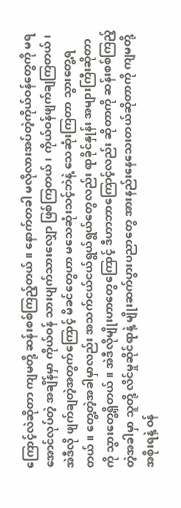ကြောင့်လဲဆိုတာ ကျမတို့ ဆန်းစစ်ကြည့်တယ်။ နောက်တခါ မလိုလားအပ်တဲ့ကိုယ်ဝန်တွေကို မရအောင်လုပ်တဲ့ အချိန်မှာ ကိုယ်ဝန် သားပျက်သားလျှော ဖြစ်ကြတယ်၊ ကိုယ်ဝန်ဖျက်ချကြတယ်၊ အဲဒီလို ဖျက်ချတဲ့အတွက်ကြောင့် မိခင်တွေဟာ မသေဆုံးသင့်ဘဲနဲ့ သေဆုံးကြတာ သွားတွေ့ရတယ်။ တွေ့တဲ့အခါမှာလည်း အသက်ငယ်ငယ်ရွယ်ရွယ်တွေလည်း ရာခိုင်နှုန်း အများကြီးဆိုတာကို သွားတွေ့ရှိတယ်။ အဲဒီလိုမျိုးဟာတွေကြောင့် ဒီဟာဘာကြောင့်လည်း ဆိုတာကို ဆန်းစစ်ကြည့်တဲ့အခါမှာ သူတို့ လိင်မှုဆိုင်ရာနဲ့ မျိုးဆက်ပွားပညာတွေ အားနည်းနေသေးတယ်ဆိုတာကို ကျမတို့အစိုးရနဲ့ ဝန်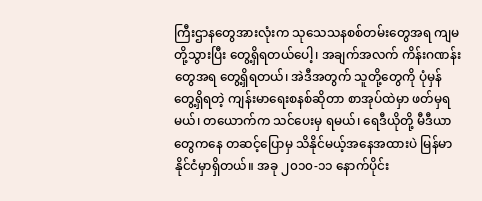ကြီးဌာနတွေအားလုံးက သုသေသနစစ်တမ်းတွေအရ ကျမတို့သွားပြီး တွေ့ရှိရတယ်ပေါ့၊ အချက်အလက် ကိန်းဂဏန်းတွေအရ တွေ့ရှိရတယ်၊ အဲဒီအတွက် သူတို့တွေကို ပုံမှန်တွေ့ရှိရတဲ့ ကျန်းမာရေးစနစ်ဆိုတာ စာအုပ်ထဲမှာ ဖတ်မှရမယ်၊ တယောက်က သင်ပေးမှ ရမယ်၊ ရေဒီယိုတို့ မီဒီယာတွေကနေ တဆင့်ပြောမှ သိနိုင်မယ့်အနေအထားပဲ မြန်မာနိုင်ငံမှာရှိတယ်။ အခု ၂၀၁၀-၁၁ နောက်ပိုင်း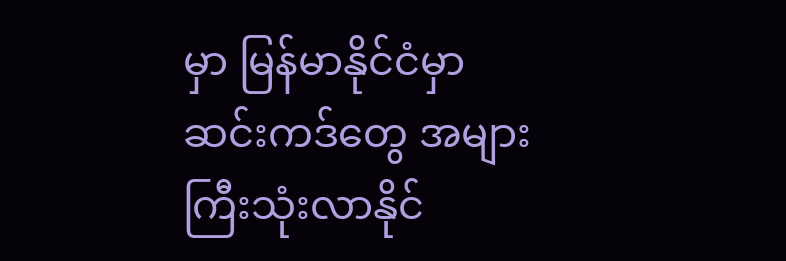မှာ မြန်မာနိုင်ငံမှာ ဆင်းကဒ်တွေ အများကြီးသုံးလာနိုင်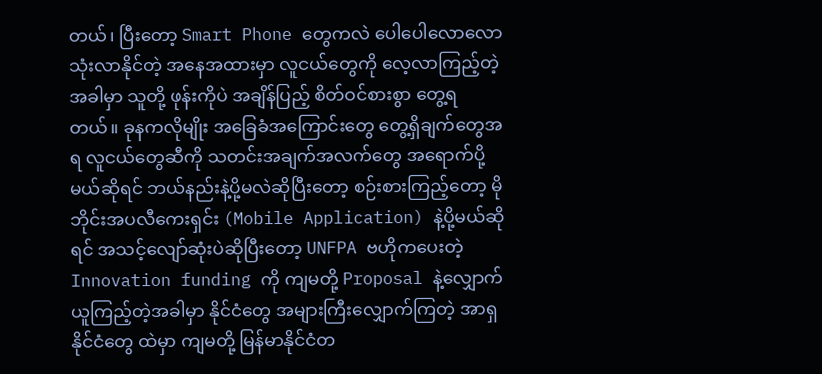တယ်၊ ပြီးတော့ Smart Phone တွေကလဲ ပေါပေါလောလော သုံးလာနိုင်တဲ့ အနေအထားမှာ လူငယ်တွေကို လေ့လာကြည့်တဲ့အခါမှာ သူတို့ ဖုန်းကိုပဲ အချိန်ပြည့် စိတ်ဝင်စားစွာ တွေ့ရတယ်။ ခုနကလိုမျိုး အခြေခံအကြောင်းတွေ တွေ့ရှိချက်တွေအရ လူငယ်တွေဆီကို သတင်းအချက်အလက်တွေ အရောက်ပို့မယ်ဆိုရင် ဘယ်နည်းနဲ့ပို့မလဲဆိုပြီးတော့ စဉ်းစားကြည့်တော့ မိုဘိုင်းအပလီကေးရှင်း (Mobile Application) နဲ့ပို့မယ်ဆိုရင် အသင့်လျော်ဆုံးပဲဆိုပြီးတော့ UNFPA ဗဟိုကပေးတဲ့ Innovation funding ကို ကျမတို့ Proposal နဲ့လျှောက်ယူကြည့်တဲ့အခါမှာ နိုင်ငံတွေ အများကြီးလျှောက်ကြတဲ့ အာရှနိုင်ငံတွေ ထဲမှာ ကျမတို့ မြန်မာနိုင်ငံတ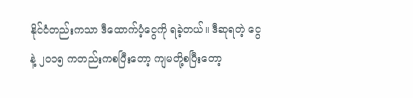နိုင်ငံတည်းကသာ ဒီထောက်ပံ့ငွေကို ရခဲ့တယ်။ ဒီဆုရတဲ့ ငွေနဲ့ ၂၀၁၅ ကတည်းကစပြီးတော့ ကျမတို့စပြီးတော့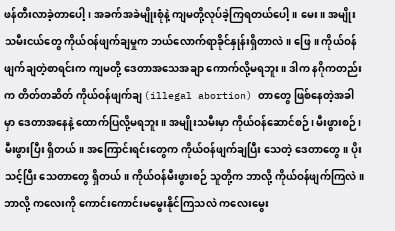ဖန်တီးလာခဲ့တာပေါ့၊ အခက်အခဲမျိုးစုံနဲ့ ကျမတို့လုပ်ခဲ့ကြရတယ်ပေါ့။ မေး။ အမျိုးသမီးငယ်တွေ ကိုယ်ဝန်ဖျက်ချမှုက ဘယ်လောက်ရာခိုင်နှုန်းရှိတာလဲ။ ဖြေ။ ကိုယ်ဝန်ဖျက်ချတဲ့စာရင်းက ကျမတို့ ဒေတာအသေအချာ ကောက်လို့မရဘူး။ ဒါက နဂိုကတည်းက တိတ်တဆိတ် ကိုယ်ဝန်ဖျက်ချ (illegal abortion) တာတွေ ဖြစ်နေတဲ့အခါမှာ ဒေတာအနေနဲ့ ထောက်ပြလို့မရဘူး။ အမျိုးသမီးမှာ ကိုယ်ဝန်ဆောင်စဉ်၊ မီးဖွားစဉ်၊ မီးဖွားပြီး ရှိတယ်။ အကြောင်းရင်းတွေက ကိုယ်ဝန်ဖျက်ချပြီး သေတဲ့ ဒေတာတွေ။ ပိုးသင့်ပြီး သေတာတွေ ရှိတယ်။ ကိုယ်ဝန်မီးဖွားစဉ် သူတို့က ဘာလို့ ကိုယ်ဝန်ဖျက်ကြလဲ။ ဘာလို့ ကလေးကို ကောင်းကောင်းမမွေးနိုင်ကြသလဲ ကလေးမွေး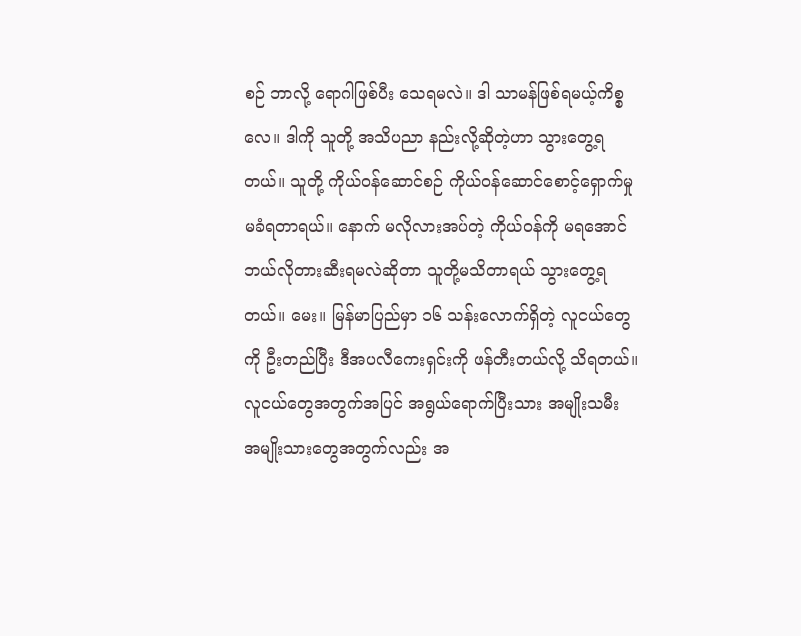စဉ် ဘာလို့ ရောဂါဖြစ်ပီး သေရမလဲ။ ဒါ သာမန်ဖြစ်ရမယ့်ကိစ္စလေ။ ဒါကို သူတို့ အသိပညာ နည်းလို့ဆိုတဲ့ဟာ သွားတွေ့ရတယ်။ သူတို့ ကိုယ်ဝန်ဆောင်စဉ် ကိုယ်ဝန်ဆောင်စောင့်ရှောက်မှု မခံရတာရယ်။ နောက် မလိုလားအပ်တဲ့ ကိုယ်ဝန်ကို မရအောင် ဘယ်လိုတားဆီးရမလဲဆိုတာ သူတို့မသိတာရယ် သွားတွေ့ရတယ်။ မေး။ မြန်မာပြည်မှာ ၁၆ သန်းလောက်ရှိတဲ့ လူငယ်တွေကို ဦးတည်ပြီး ဒီအပလီကေးရှင်းကို ဖန်တီးတယ်လို့ သိရတယ်။ လူငယ်တွေအတွက်အပြင် အရွယ်ရောက်ပြီးသား အမျိုးသမီး အမျိုးသားတွေအတွက်လည်း အ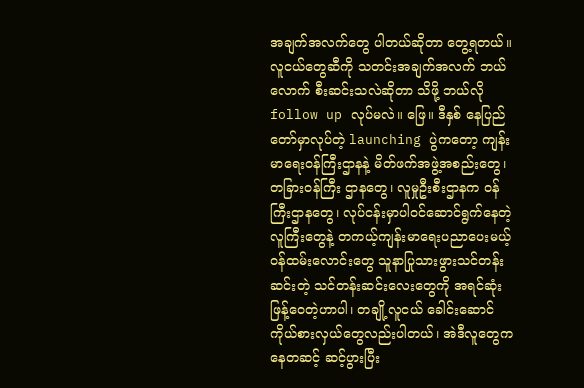အချက်အလက်တွေ ပါတယ်ဆိုတာ တွေ့ရတယ်။ လူငယ်တွေဆီကို သတင်းအချက်အလက် ဘယ်လောက် စီးဆင်းသလဲဆိုတာ သိဖို့ ဘယ်လို follow up လုပ်မလဲ။ ဖြေ။ ဒီနှစ် နေပြည်တော်မှာလုပ်တဲ့ launching ပွဲကတော့ ကျန်းမာရေးဝန်ကြီးဌာနနဲ့ မိတ်ဖက်အဖွဲ့အစည်းတွေ၊ တခြားဝန်ကြီး ဌာနတွေ၊ လူမှုဦးစီးဌာနက ဝန်ကြီးဌာနတွေ၊ လုပ်ငန်းမှာပါဝင်ဆောင်ရွက်နေတဲ့ လူကြီးတွေနဲ့ တကယ့်ကျန်းမာရေးပညာပေးမယ့် ဝန်ထမ်းလောင်းတွေ သူနာပြုသားဖွားသင်တန်းဆင်းတဲ့ သင်တန်းဆင်းလေးတွေကို အရင်ဆုံးဖြန့်ဝေတဲ့ဟာပါ၊ တချို့လူငယ် ခေါင်းဆောင်ကိုယ်စားလှယ်တွေလည်းပါတယ်၊ အဲဒီလူတွေကနေတဆင့် ဆင့်ပွားပြီး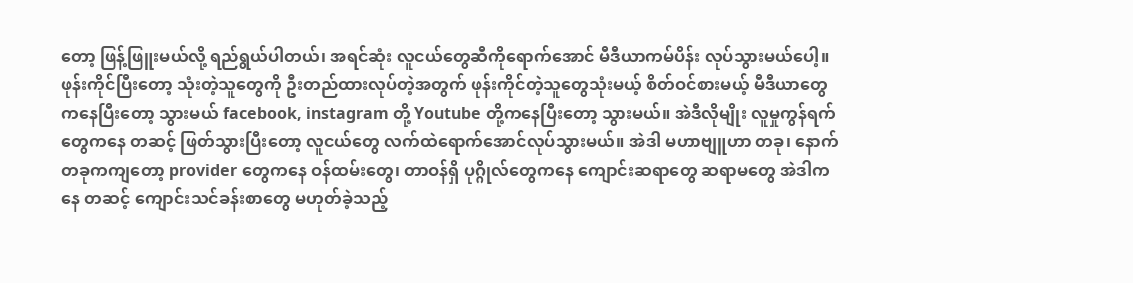တော့ ဖြန့်ဖြူးမယ်လို့ ရည်ရွယ်ပါတယ်၊ အရင်ဆုံး လူငယ်တွေဆီကိုရောက်အောင် မီဒီယာကမ်ပိန်း လုပ်သွားမယ်ပေါ့။ ဖုန်းကိုင်ပြီးတော့ သုံးတဲ့သူတွေကို ဦးတည်ထားလုပ်တဲ့အတွက် ဖုန်းကိုင်တဲ့သူတွေသုံးမယ့် စိတ်ဝင်စားမယ့် မီဒီယာတွေကနေပြီးတော့ သွားမယ် facebook, instagram တို့ Youtube တို့ကနေပြီးတော့ သွားမယ်။ အဲဒီလိုမျိုး လူမှုကွန်ရက်တွေကနေ တဆင့် ဖြတ်သွားပြီးတော့ လူငယ်တွေ လက်ထဲရောက်အောင်လုပ်သွားမယ်။ အဲဒါ မဟာဗျူဟာ တခု၊ နောက်တခုကကျတော့ provider တွေကနေ ဝန်ထမ်းတွေ၊ တာဝန်ရှိ ပုဂ္ဂိုလ်တွေကနေ ကျောင်းဆရာတွေ ဆရာမတွေ အဲဒါကနေ တဆင့် ကျောင်းသင်ခန်းစာတွေ မဟုတ်ခဲ့သည့်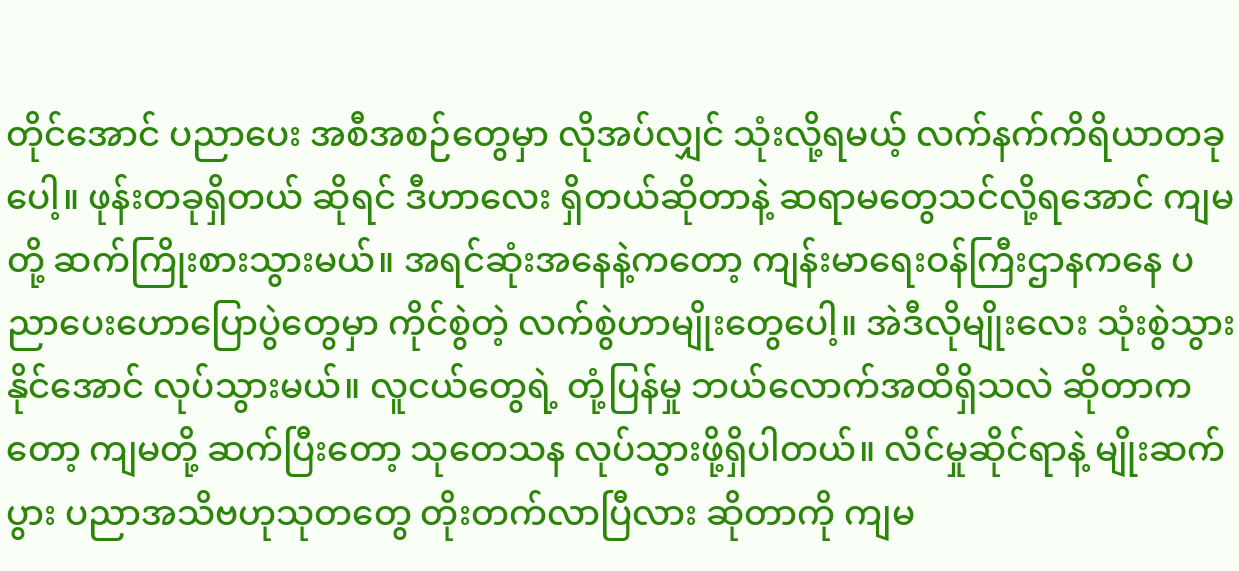တိုင်အောင် ပညာပေး အစီအစဉ်တွေမှာ လိုအပ်လျှင် သုံးလို့ရမယ့် လက်နက်ကိရိယာတခုပေါ့။ ဖုန်းတခုရှိတယ် ဆိုရင် ဒီဟာလေး ရှိတယ်ဆိုတာနဲ့ ဆရာမတွေသင်လို့ရအောင် ကျမတို့ ဆက်ကြိုးစားသွားမယ်။ အရင်ဆုံးအနေနဲ့ကတော့ ကျန်းမာရေးဝန်ကြီးဌာနကနေ ပညာပေးဟောပြောပွဲတွေမှာ ကိုင်စွဲတဲ့ လက်စွဲဟာမျိုးတွေပေါ့။ အဲဒီလိုမျိုးလေး သုံးစွဲသွားနိုင်အောင် လုပ်သွားမယ်။ လူငယ်တွေရဲ့ တုံ့ပြန်မှု ဘယ်လောက်အထိရှိသလဲ ဆိုတာကတော့ ကျမတို့ ဆက်ပြီးတော့ သုတေသန လုပ်သွားဖို့ရှိပါတယ်။ လိင်မှုဆိုင်ရာနဲ့ မျိုးဆက်ပွား ပညာအသိဗဟုသုတတွေ တိုးတက်လာပြီလား ဆိုတာကို ကျမ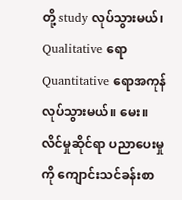တို့ study လုပ်သွားမယ်၊ Qualitative ရော Quantitative ရောအကုန်လုပ်သွားမယ်။ မေး။ လိင်မှုဆိုင်ရာ ပညာပေးမှုကို ကျောင်းသင်ခန်းစာ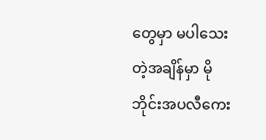တွေမှာ မပါသေးတဲ့အချိန်မှာ မိုဘိုင်းအပလီကေး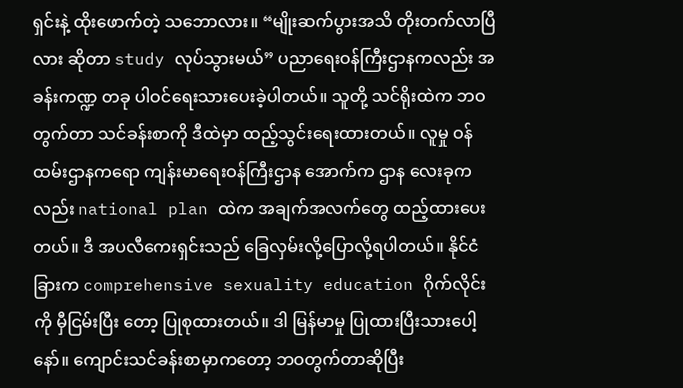ရှင်းနဲ့ ထိုးဖောက်တဲ့ သဘောလား။ “မျိုးဆက်ပွားအသိ တိုးတက်လာပြီလား ဆိုတာ study လုပ်သွားမယ်” ပညာရေးဝန်ကြီးဌာနကလည်း အခန်းကဏ္ဍ တခု ပါဝင်ရေးသားပေးခဲ့ပါတယ်။ သူတို့ သင်ရိုးထဲက ဘဝတွက်တာ သင်ခန်းစာကို ဒီထဲမှာ ထည့်သွင်းရေးထားတယ်။ လူမှု ဝန်ထမ်းဌာနကရော ကျန်းမာရေးဝန်ကြီးဌာန အောက်က ဌာန လေးခုကလည်း national plan ထဲက အချက်အလက်တွေ ထည့်ထားပေးတယ်။ ဒီ အပလီကေးရှင်းသည် ခြေလှမ်းလို့ပြောလို့ရပါတယ်။ နိုင်ငံခြားက comprehensive sexuality education ဂိုက်လိုင်းကို မှီငြမ်းပြီး တော့ ပြုစုထားတယ်။ ဒါ မြန်မာမှု ပြုထားပြီးသားပေါ့နော်။ ကျောင်းသင်ခန်းစာမှာကတော့ ဘဝတွက်တာဆိုပြီး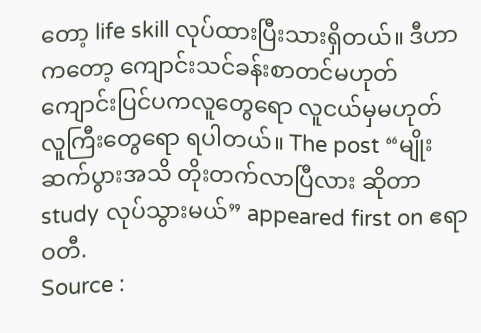တော့ life skill လုပ်ထားပြီးသားရှိတယ်။ ဒီဟာကတော့ ကျောင်းသင်ခန်းစာတင်မဟုတ် ကျောင်းပြင်ပကလူတွေရော လူငယ်မှမဟုတ် လူကြီးတွေရော ရပါတယ်။ The post “မျိုးဆက်ပွားအသိ တိုးတက်လာပြီလား ဆိုတာ study လုပ်သွားမယ်” appeared first on ဧရာဝတီ.
Source :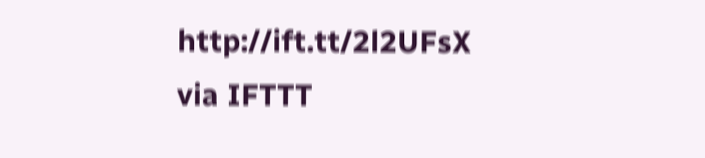http://ift.tt/2l2UFsX
via IFTTT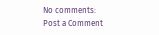No comments:
Post a Comment